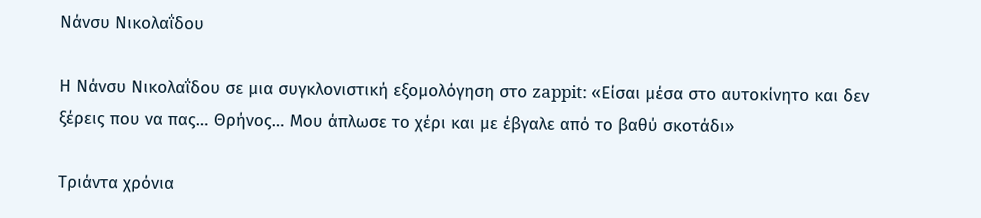Νάνσυ Νικολαΐδου

Η Νάνσυ Νικολαΐδου σε μια συγκλονιστική εξομολόγηση στο zappit: «Είσαι μέσα στο αυτοκίνητο και δεν ξέρεις που να πας… Θρήνος… Μου άπλωσε το χέρι και με έβγαλε από το βαθύ σκοτάδι»

Τριάντα χρόνια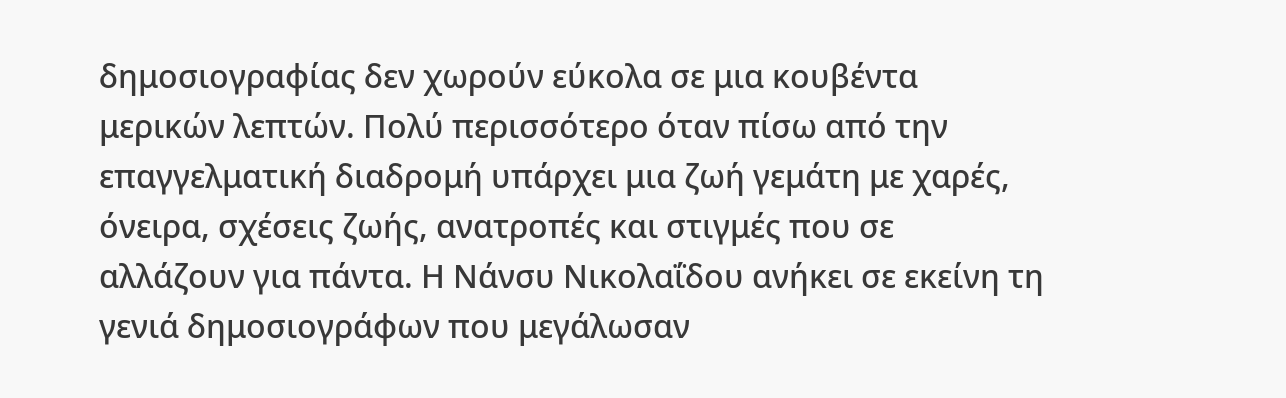δημοσιογραφίας δεν χωρούν εύκολα σε μια κουβέντα μερικών λεπτών. Πολύ περισσότερο όταν πίσω από την επαγγελματική διαδρομή υπάρχει μια ζωή γεμάτη με χαρές, όνειρα, σχέσεις ζωής, ανατροπές και στιγμές που σε αλλάζουν για πάντα. Η Νάνσυ Νικολαΐδου ανήκει σε εκείνη τη γενιά δημοσιογράφων που μεγάλωσαν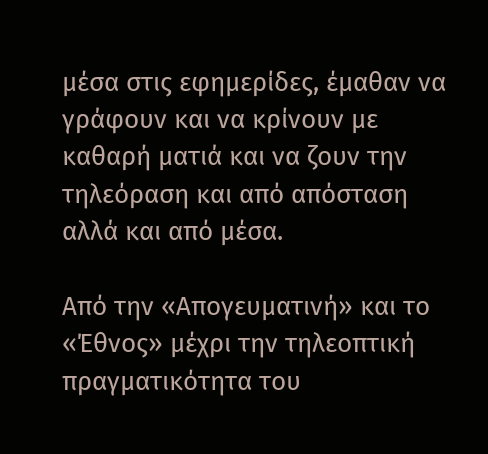μέσα στις εφημερίδες, έμαθαν να γράφουν και να κρίνουν με καθαρή ματιά και να ζουν την τηλεόραση και από απόσταση αλλά και από μέσα.

Από την «Απογευματινή» και το «Έθνος» μέχρι την τηλεοπτική πραγματικότητα του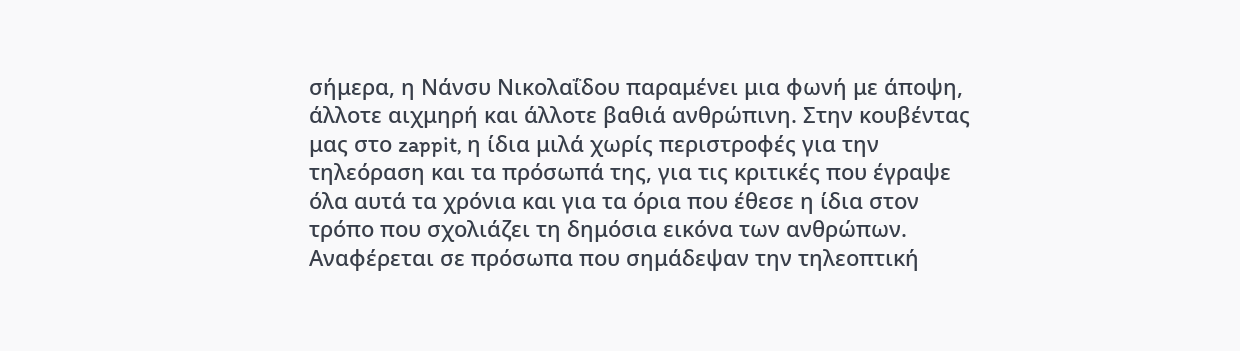σήμερα, η Νάνσυ Νικολαΐδου παραμένει μια φωνή με άποψη, άλλοτε αιχμηρή και άλλοτε βαθιά ανθρώπινη. Στην κουβέντας μας στο zappit, η ίδια μιλά χωρίς περιστροφές για την τηλεόραση και τα πρόσωπά της, για τις κριτικές που έγραψε όλα αυτά τα χρόνια και για τα όρια που έθεσε η ίδια στον τρόπο που σχολιάζει τη δημόσια εικόνα των ανθρώπων. Αναφέρεται σε πρόσωπα που σημάδεψαν την τηλεοπτική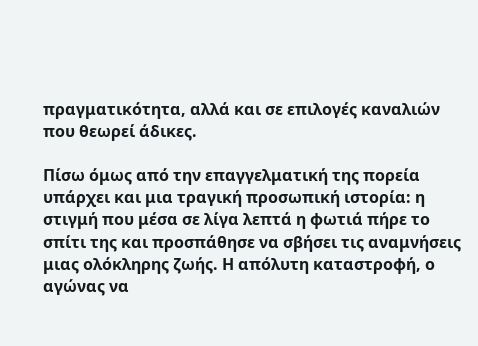πραγματικότητα, αλλά και σε επιλογές καναλιών που θεωρεί άδικες.

Πίσω όμως από την επαγγελματική της πορεία υπάρχει και μια τραγική προσωπική ιστορία: η στιγμή που μέσα σε λίγα λεπτά η φωτιά πήρε το σπίτι της και προσπάθησε να σβήσει τις αναμνήσεις μιας ολόκληρης ζωής. Η απόλυτη καταστροφή, ο αγώνας να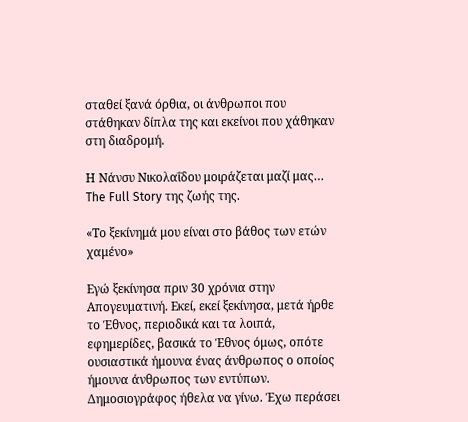σταθεί ξανά όρθια, οι άνθρωποι που στάθηκαν δίπλα της και εκείνοι που χάθηκαν στη διαδρομή.

Η Νάνσυ Νικολαΐδου μοιράζεται μαζί μας… The Full Story της ζωής της.

«Το ξεκίνημά μου είναι στο βάθος των ετών χαμένο»

Εγώ ξεκίνησα πριν 30 χρόνια στην Απογευματινή. Εκεί, εκεί ξεκίνησα, μετά ήρθε το Έθνος, περιοδικά και τα λοιπά, εφημερίδες, βασικά το Έθνος όμως, οπότε ουσιαστικά ήμουνα ένας άνθρωπος ο οποίος ήμουνα άνθρωπος των εντύπων. Δημοσιογράφος ήθελα να γίνω. Έχω περάσει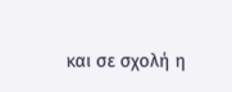και σε σχολή η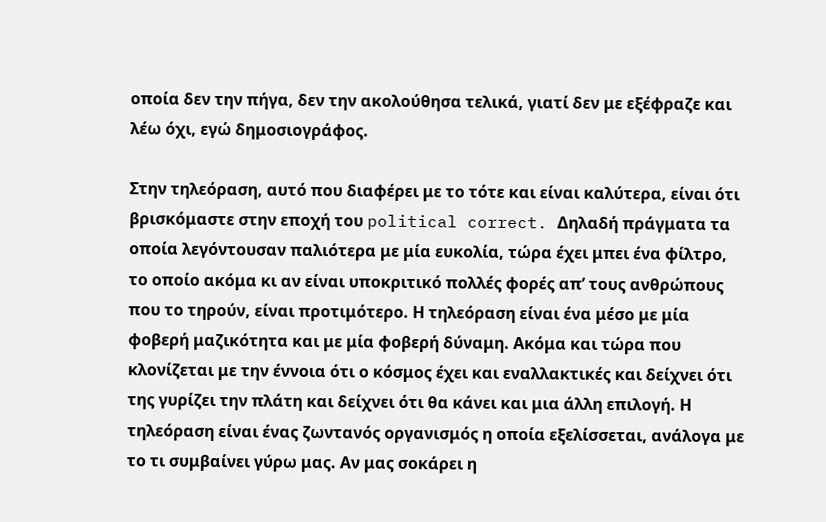οποία δεν την πήγα, δεν την ακολούθησα τελικά, γιατί δεν με εξέφραζε και λέω όχι, εγώ δημοσιογράφος.

Στην τηλεόραση, αυτό που διαφέρει με το τότε και είναι καλύτερα, είναι ότι βρισκόμαστε στην εποχή του political correct. Δηλαδή πράγματα τα οποία λεγόντουσαν παλιότερα με μία ευκολία, τώρα έχει μπει ένα φίλτρο, το οποίο ακόμα κι αν είναι υποκριτικό πολλές φορές απ’ τους ανθρώπους που το τηρούν, είναι προτιμότερο. Η τηλεόραση είναι ένα μέσο με μία φοβερή μαζικότητα και με μία φοβερή δύναμη. Ακόμα και τώρα που κλονίζεται με την έννοια ότι ο κόσμος έχει και εναλλακτικές και δείχνει ότι της γυρίζει την πλάτη και δείχνει ότι θα κάνει και μια άλλη επιλογή. Η τηλεόραση είναι ένας ζωντανός οργανισμός η οποία εξελίσσεται, ανάλογα με το τι συμβαίνει γύρω μας. Αν μας σοκάρει η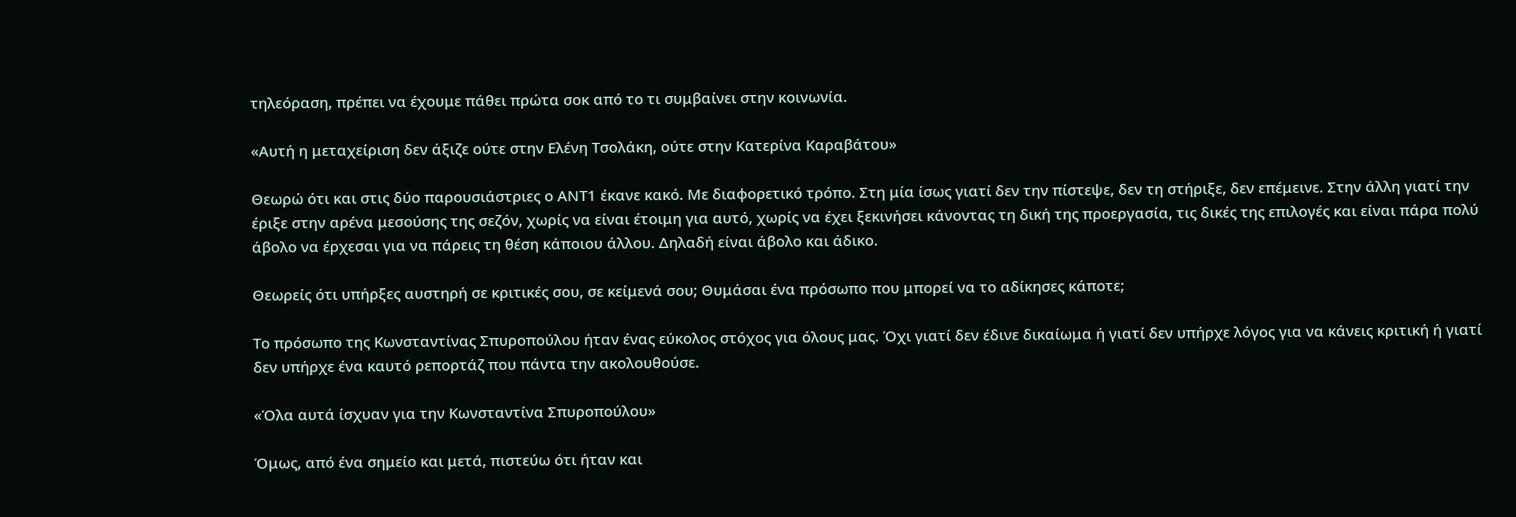τηλεόραση, πρέπει να έχουμε πάθει πρώτα σοκ από το τι συμβαίνει στην κοινωνία.

«Αυτή η μεταχείριση δεν άξιζε ούτε στην Ελένη Τσολάκη, ούτε στην Κατερίνα Καραβάτου»

Θεωρώ ότι και στις δύο παρουσιάστριες ο ΑΝΤ1 έκανε κακό. Με διαφορετικό τρόπο. Στη μία ίσως γιατί δεν την πίστεψε, δεν τη στήριξε, δεν επέμεινε. Στην άλλη γιατί την έριξε στην αρένα μεσούσης της σεζόν, χωρίς να είναι έτοιμη για αυτό, χωρίς να έχει ξεκινήσει κάνοντας τη δική της προεργασία, τις δικές της επιλογές και είναι πάρα πολύ άβολο να έρχεσαι για να πάρεις τη θέση κάποιου άλλου. Δηλαδή είναι άβολο και άδικο.

Θεωρείς ότι υπήρξες αυστηρή σε κριτικές σου, σε κείμενά σου; Θυμάσαι ένα πρόσωπο που μπορεί να το αδίκησες κάποτε;

Το πρόσωπο της Κωνσταντίνας Σπυροπούλου ήταν ένας εύκολος στόχος για όλους μας. Όχι γιατί δεν έδινε δικαίωμα ή γιατί δεν υπήρχε λόγος για να κάνεις κριτική ή γιατί δεν υπήρχε ένα καυτό ρεπορτάζ που πάντα την ακολουθούσε.

«Όλα αυτά ίσχυαν για την Κωνσταντίνα Σπυροπούλου»

Όμως, από ένα σημείο και μετά, πιστεύω ότι ήταν και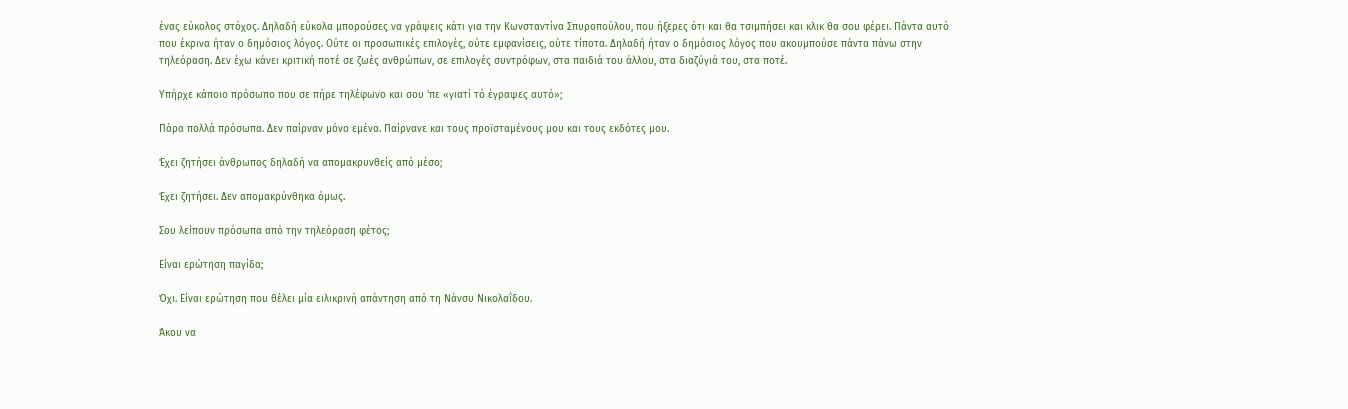ένας εύκολος στόχος. Δηλαδή εύκολα μπορούσες να γράψεις κάτι για την Κωνσταντίνα Σπυροπούλου, που ήξερες ότι και θα τσιμπήσει και κλικ θα σου φέρει. Πάντα αυτό που έκρινα ήταν ο δημόσιος λόγος. Ούτε οι προσωπικές επιλογές, ούτε εμφανίσεις, ούτε τίποτα. Δηλαδή ήταν ο δημόσιος λόγος που ακουμπούσε πάντα πάνω στην τηλεόραση. Δεν έχω κάνει κριτική ποτέ σε ζωές ανθρώπων, σε επιλογές συντρόφων, στα παιδιά του άλλου, στα διαζύγιά του, στα ποτέ.

Υπήρχε κάποιο πρόσωπο που σε πήρε τηλέφωνο και σου ‘πε «γιατί τό έγραψες αυτό»;

Πάρα πολλά πρόσωπα. Δεν παίρναν μόνο εμένα. Παίρνανε και τους προϊσταμένους μου και τους εκδότες μου.

Έχει ζητήσει άνθρωπος δηλαδή να απομακρυνθείς από μέσο;

Έχει ζητήσει. Δεν απομακρύνθηκα όμως.

Σου λείπουν πρόσωπα από την τηλεόραση φέτος;

Είναι ερώτηση παγίδα;

Όχι. Είναι ερώτηση που θέλει μία ειλικρινή απάντηση από τη Νάνσυ Νικολαΐδου.

Άκου να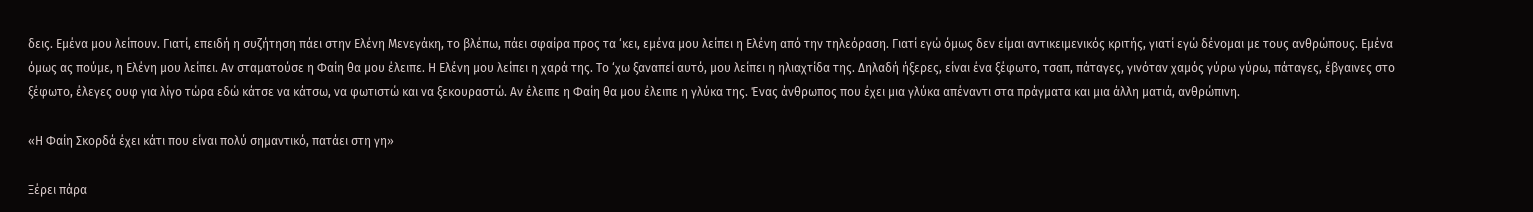δεις. Εμένα μου λείπουν. Γιατί, επειδή η συζήτηση πάει στην Ελένη Μενεγάκη, το βλέπω, πάει σφαίρα προς τα ‘κει, εμένα μου λείπει η Ελένη από την τηλεόραση. Γιατί εγώ όμως δεν είμαι αντικειμενικός κριτής, γιατί εγώ δένομαι με τους ανθρώπους. Εμένα όμως ας πούμε, η Ελένη μου λείπει. Αν σταματούσε η Φαίη θα μου έλειπε. Η Ελένη μου λείπει η χαρά της. Το ‘χω ξαναπεί αυτό, μου λείπει η ηλιαχτίδα της. Δηλαδή ήξερες, είναι ένα ξέφωτο, τσαπ, πάταγες, γινόταν χαμός γύρω γύρω, πάταγες, έβγαινες στο ξέφωτο, έλεγες ουφ για λίγο τώρα εδώ κάτσε να κάτσω, να φωτιστώ και να ξεκουραστώ. Αν έλειπε η Φαίη θα μου έλειπε η γλύκα της. Ένας άνθρωπος που έχει μια γλύκα απέναντι στα πράγματα και μια άλλη ματιά, ανθρώπινη.

«Η Φαίη Σκορδά έχει κάτι που είναι πολύ σημαντικό, πατάει στη γη»

Ξέρει πάρα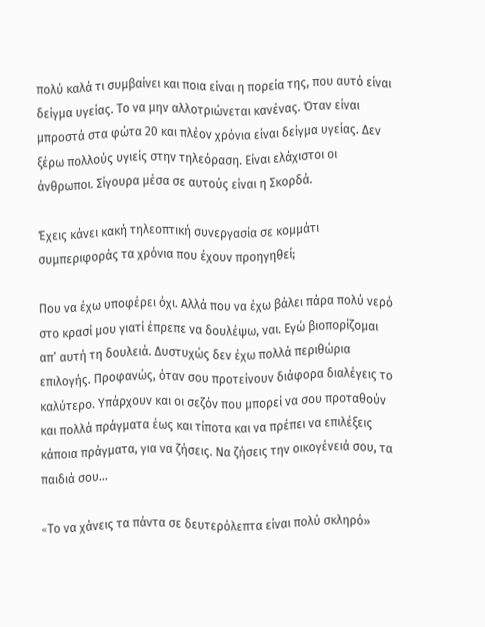πολύ καλά τι συμβαίνει και ποια είναι η πορεία της, που αυτό είναι δείγμα υγείας. Το να μην αλλοτριώνεται κανένας. Όταν είναι μπροστά στα φώτα 20 και πλέον χρόνια είναι δείγμα υγείας. Δεν ξέρω πολλούς υγιείς στην τηλεόραση. Είναι ελάχιστοι οι άνθρωποι. Σίγουρα μέσα σε αυτούς είναι η Σκορδά.

Έχεις κάνει κακή τηλεοπτική συνεργασία σε κομμάτι συμπεριφοράς τα χρόνια που έχουν προηγηθεί;

Που να έχω υποφέρει όχι. Αλλά που να έχω βάλει πάρα πολύ νερό στο κρασί μου γιατί έπρεπε να δουλέψω, ναι. Εγώ βιοπορίζομαι απ’ αυτή τη δουλειά. Δυστυχώς δεν έχω πολλά περιθώρια επιλογής. Προφανώς, όταν σου προτείνουν διάφορα διαλέγεις το καλύτερο. Υπάρχουν και οι σεζόν που μπορεί να σου προταθούν και πολλά πράγματα έως και τίποτα και να πρέπει να επιλέξεις κάποια πράγματα, για να ζήσεις. Να ζήσεις την οικογένειά σου, τα παιδιά σου…

«Tο να χάνεις τα πάντα σε δευτερόλεπτα είναι πολύ σκληρό»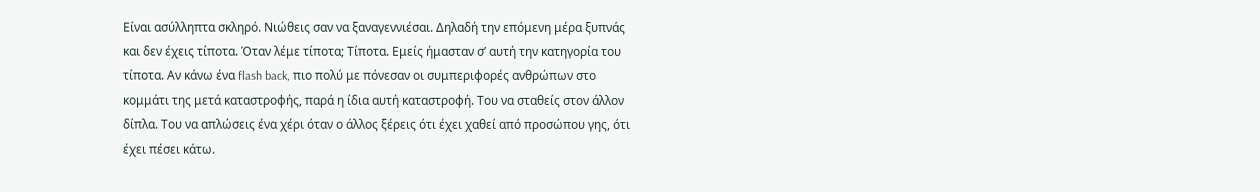Είναι ασύλληπτα σκληρό. Nιώθεις σαν να ξαναγεννιέσαι. Δηλαδή την επόμενη μέρα ξυπνάς και δεν έχεις τίποτα. Όταν λέμε τίποτα; Τίποτα. Εμείς ήμασταν σ’ αυτή την κατηγορία του τίποτα. Αν κάνω ένα flash back, πιο πολύ με πόνεσαν οι συμπεριφορές ανθρώπων στο κομμάτι της μετά καταστροφής, παρά η ίδια αυτή καταστροφή. Του να σταθείς στον άλλον δίπλα. Του να απλώσεις ένα χέρι όταν ο άλλος ξέρεις ότι έχει χαθεί από προσώπου γης, ότι έχει πέσει κάτω.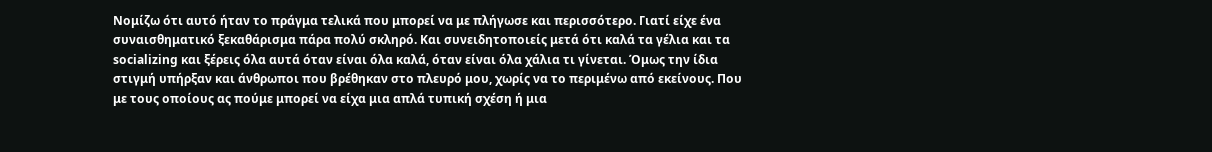Νομίζω ότι αυτό ήταν το πράγμα τελικά που μπορεί να με πλήγωσε και περισσότερο. Γιατί είχε ένα συναισθηματικό ξεκαθάρισμα πάρα πολύ σκληρό. Και συνειδητοποιείς μετά ότι καλά τα γέλια και τα socializing και ξέρεις όλα αυτά όταν είναι όλα καλά, όταν είναι όλα χάλια τι γίνεται. Όμως την ίδια στιγμή υπήρξαν και άνθρωποι που βρέθηκαν στο πλευρό μου, χωρίς να το περιμένω από εκείνους. Που με τους οποίους ας πούμε μπορεί να είχα μια απλά τυπική σχέση ή μια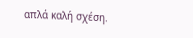απλά καλή σχέση.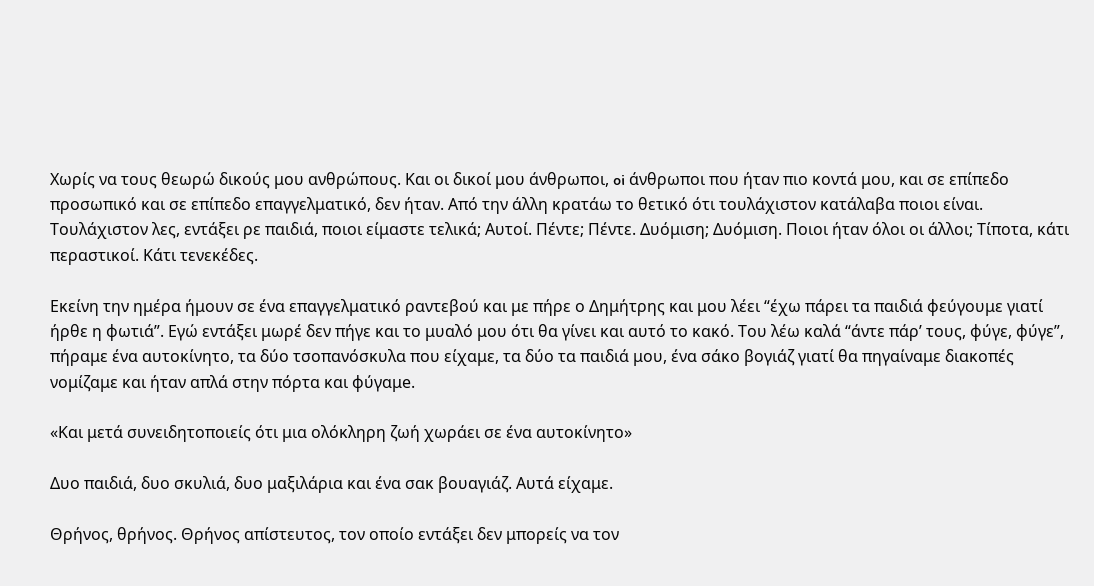Χωρίς να τους θεωρώ δικούς μου ανθρώπους. Και οι δικοί μου άνθρωποι, oi άνθρωποι που ήταν πιο κοντά μου, και σε επίπεδο προσωπικό και σε επίπεδο επαγγελματικό, δεν ήταν. Από την άλλη κρατάω το θετικό ότι τουλάχιστον κατάλαβα ποιοι είναι. Τουλάχιστον λες, εντάξει ρε παιδιά, ποιοι είμαστε τελικά; Αυτοί. Πέντε; Πέντε. Δυόμιση; Δυόμιση. Ποιοι ήταν όλοι οι άλλοι; Τίποτα, κάτι περαστικοί. Κάτι τενεκέδες.

Εκείνη την ημέρα ήμουν σε ένα επαγγελματικό ραντεβού και με πήρε ο Δημήτρης και μου λέει “έχω πάρει τα παιδιά φεύγουμε γιατί ήρθε η φωτιά”. Εγώ εντάξει μωρέ δεν πήγε και το μυαλό μου ότι θα γίνει και αυτό το κακό. Του λέω καλά “άντε πάρ’ τους, φύγε, φύγε”, πήραμε ένα αυτοκίνητο, τα δύο τσοπανόσκυλα που είχαμε, τα δύο τα παιδιά μου, ένα σάκο βογιάζ γιατί θα πηγαίναμε διακοπές νομίζαμε και ήταν απλά στην πόρτα και φύγαμe.

«Και μετά συνειδητοποιείς ότι μια ολόκληρη ζωή χωράει σε ένα αυτοκίνητο»

Δυο παιδιά, δυο σκυλιά, δυο μαξιλάρια και ένα σακ βουαγιάζ. Αυτά είχαμε.

Θρήνος, θρήνος. Θρήνος απίστευτος, τον οποίο εντάξει δεν μπορείς να τον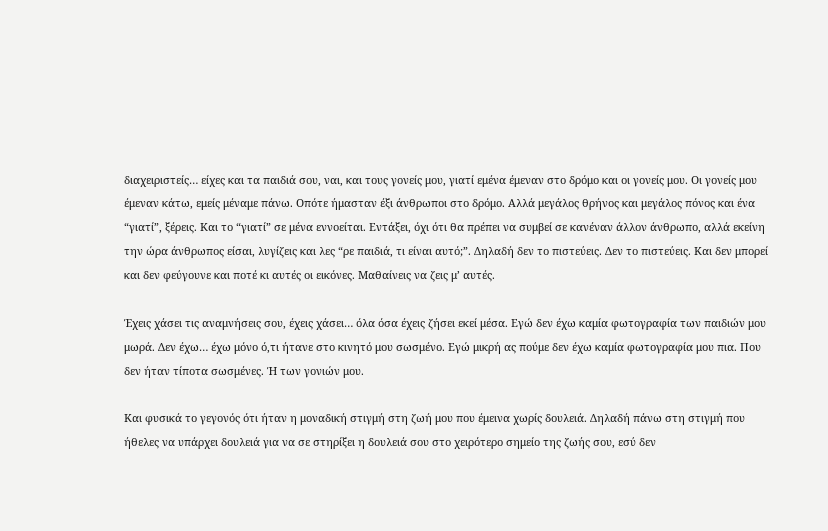διαχειριστείς… είχες και τα παιδιά σου, ναι, και τους γονείς μου, γιατί εμένα έμεναν στο δρόμο και οι γονείς μου. Οι γονείς μου έμεναν κάτω, εμείς μέναμε πάνω. Οπότε ήμασταν έξι άνθρωποι στο δρόμο. Αλλά μεγάλος θρήνος και μεγάλος πόνος και ένα “γιατί”, ξέρεις. Και το “γιατί” σε μένα εννοείται. Εντάξει, όχι ότι θα πρέπει να συμβεί σε κανέναν άλλον άνθρωπο, αλλά εκείνη την ώρα άνθρωπος είσαι, λυγίζεις και λες “ρε παιδιά, τι είναι αυτό;”. Δηλαδή δεν το πιστεύεις. Δεν το πιστεύεις. Και δεν μπορεί και δεν φεύγουνε και ποτέ κι αυτές οι εικόνες. Μαθαίνεις να ζεις μ’ αυτές.

Έχεις χάσει τις αναμνήσεις σου, έχεις χάσει… όλα όσα έχεις ζήσει εκεί μέσα. Εγώ δεν έχω καμία φωτογραφία των παιδιών μου μωρά. Δεν έχω… έχω μόνο ό,τι ήτανε στο κινητό μου σωσμένο. Εγώ μικρή ας πούμε δεν έχω καμία φωτογραφία μου πια. Που δεν ήταν τίποτα σωσμένες. Ή των γονιών μου.

Και φυσικά το γεγονός ότι ήταν η μοναδική στιγμή στη ζωή μου που έμεινα χωρίς δουλειά. Δηλαδή πάνω στη στιγμή που ήθελες να υπάρχει δουλειά για να σε στηρίξει η δουλειά σου στο χειρότερο σημείο της ζωής σου, εσύ δεν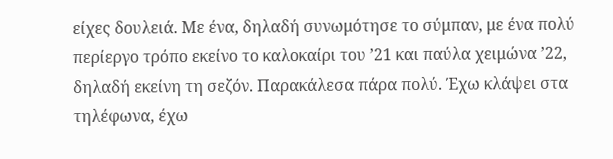είχες δουλειά. Με ένα, δηλαδή συνωμότησε το σύμπαν, με ένα πολύ περίεργο τρόπο εκείνο το καλοκαίρι του ’21 και παύλα χειμώνα ’22, δηλαδή εκείνη τη σεζόν. Παρακάλεσα πάρα πολύ. Έχω κλάψει στα τηλέφωνα, έχω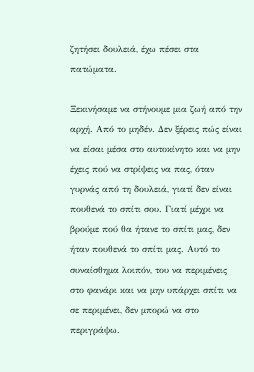ζητήσει δουλειά, έχω πέσει στα πατώματα.

Ξεκινήσαμε να στήνουμε μια ζωή από την αρχή. Από το μηδέν. Δεν ξέρεις πώς είναι να είσαι μέσα στο αυτοκίνητο και να μην έχεις πού να στρίψεις να πας, όταν γυρνάς από τη δουλειά, γιατί δεν είναι πουθενά το σπίτι σου. Γιατί μέχρι να βρούμε πού θα ήτανε το σπίτι μας, δεν ήταν πουθενά το σπίτι μας. Αυτό το συναίσθημα λοιπόν, του να περιμένεις στο φανάρι και να μην υπάρχει σπίτι να σε περιμένει, δεν μπορώ να στο περιγράψω.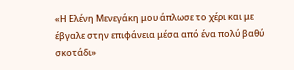«Η Ελένη Μενεγάκη μου άπλωσε το χέρι και με έβγαλε στην επιφάνεια μέσα από ένα πολύ βαθύ σκοτάδι»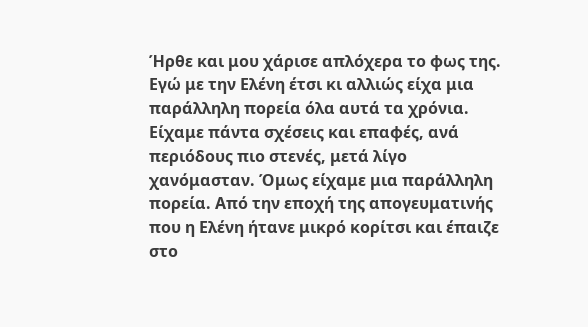Ήρθε και μου χάρισε απλόχερα το φως της. Εγώ με την Ελένη έτσι κι αλλιώς είχα μια παράλληλη πορεία όλα αυτά τα χρόνια. Είχαμε πάντα σχέσεις και επαφές, ανά περιόδους πιο στενές, μετά λίγο χανόμασταν. Όμως είχαμε μια παράλληλη πορεία. Από την εποχή της απογευματινής που η Ελένη ήτανε μικρό κορίτσι και έπαιζε στο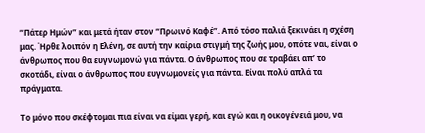“Πάτερ Ημών” και μετά ήταν στον “Πρωινό Καφέ”. Από τόσο παλιά ξεκινάει η σχέση μας. Ήρθε λοιπόν η Ελένη, σε αυτή την καίρια στιγμή της ζωής μου, οπότε ναι, είναι ο άνθρωπος που θα ευγνωμονώ για πάντα. Ο άνθρωπος που σε τραβάει απ’ το σκοτάδι, είναι ο άνθρωπος που ευγνωμονείς για πάντα. Είναι πολύ απλά τα πράγματα.

Το μόνο που σκέφτομαι πια είναι να είμαι γερή, και εγώ και η οικογένειά μου, να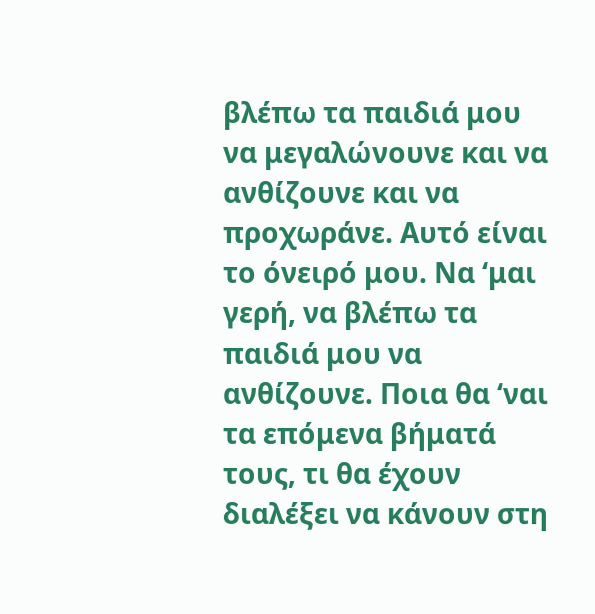βλέπω τα παιδιά μου να μεγαλώνουνε και να ανθίζουνε και να προχωράνε. Αυτό είναι το όνειρό μου. Να ‘μαι γερή, να βλέπω τα παιδιά μου να ανθίζουνε. Ποια θα ‘ναι τα επόμενα βήματά τους, τι θα έχουν διαλέξει να κάνουν στη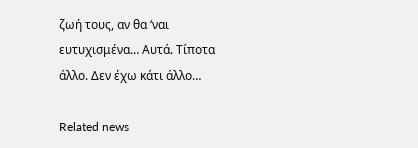ζωή τους, αν θα ‘ναι ευτυχισμένα… Αυτά. Τίποτα άλλο. Δεν έχω κάτι άλλο…

Related news